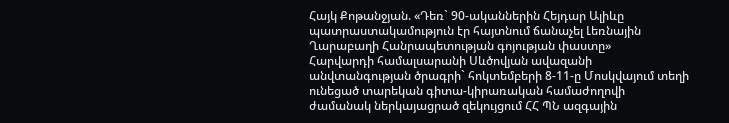Հայկ Քոթանջյան. «Դեռ` 90-ականներին Հեյդար Ալիևը պատրաստակամություն էր հայտնում ճանաչել Լեռնային Ղարաբաղի Հանրապետության գոյության փաստը»
Հարվարդի համալսարանի Սևծովյան ավազանի անվտանգության ծրագրի` հոկտեմբերի 8-11-ը Մոսկվայում տեղի ունեցած տարեկան գիտա-կիրառական համաժողովի ժամանակ ներկայացրած զեկույցում ՀՀ ՊՆ ազգային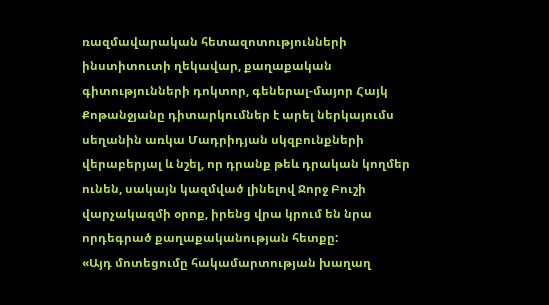ռազմավարական հետազոտությունների ինստիտուտի ղեկավար, քաղաքական գիտությունների դոկտոր, գեներալ-մայոր Հայկ Քոթանջյանը դիտարկումներ է արել ներկայումս սեղանին առկա Մադրիդյան սկզբունքների վերաբերյալ և նշել, որ դրանք թեև դրական կողմեր ունեն, սակայն կազմված լինելով Ջորջ Բուշի վարչակազմի օրոք, իրենց վրա կրում են նրա որդեգրած քաղաքականության հետքը:
«Այդ մոտեցումը հակամարտության խաղաղ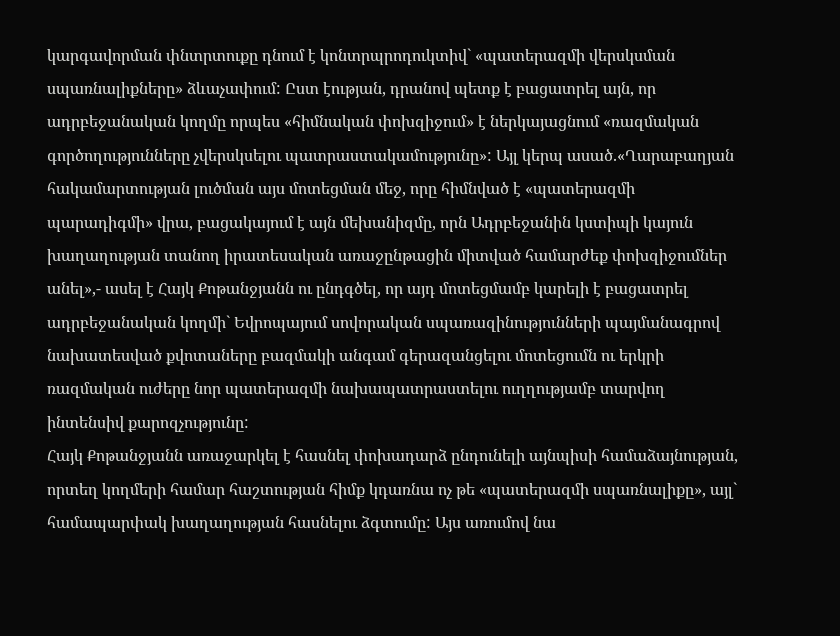կարգավորման փնտրտուքը դնում է կոնտրպրոդուկտիվ` «պատերազմի վերսկսման սպառնալիքները» ձևաչափում: Ըստ էության, դրանով պետք է բացատրել այն, որ ադրբեջանական կողմը որպես «հիմնական փոխզիջում» է ներկայացնում «ռազմական գործողությունները չվերսկսելու պատրաստակամությունը»: Այլ կերպ ասած.«Ղարաբաղյան հակամարտության լուծման այս մոտեցման մեջ, որը հիմնված է «պատերազմի պարադիգմի» վրա, բացակայում է այն մեխանիզմը, որն Ադրբեջանին կստիպի կայուն խաղաղության տանող իրատեսական առաջընթացին միտված համարժեք փոխզիջումներ անել»,- ասել է Հայկ Քոթանջյանն ու ընդգծել, որ այդ մոտեցմամբ կարելի է բացատրել ադրբեջանական կողմի` Եվրոպայում սովորական սպառազինությունների պայմանագրով նախատեսված քվոտաները բազմակի անգամ գերազանցելու մոտեցումն ու երկրի ռազմական ուժերը նոր պատերազմի նախապատրաստելու ուղղությամբ տարվող ինտենսիվ քարոզչությունը:
Հայկ Քոթանջյանն առաջարկել է հասնել փոխադարձ ընդունելի այնպիսի համաձայնության, որտեղ կողմերի համար հաշտության հիմք կդառնա ոչ թե «պատերազմի սպառնալիքը», այլ` համապարփակ խաղաղության հասնելու ձգտումը: Այս առումով նա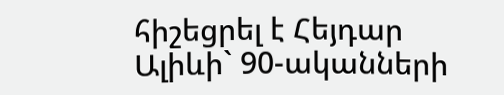հիշեցրել է Հեյդար Ալիևի` 90-ականների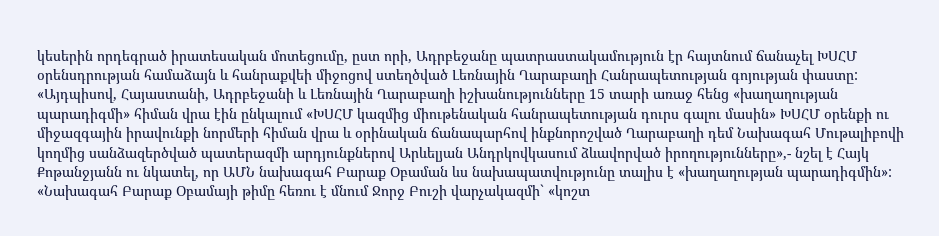կեսերին որդեգրած իրատեսական մոտեցումը, ըստ որի, Ադրբեջանը պատրաստակամություն էր հայտնում ճանաչել ԽՍՀՄ օրենսդրության համաձայն և հանրաքվեի միջոցով ստեղծված Լեռնային Ղարաբաղի Հանրապետության գոյության փաստը: «Այդպիսով, Հայաստանի, Ադրբեջանի և Լեռնային Ղարաբաղի իշխանությունները 15 տարի առաջ հենց «խաղաղության պարադիգմի» հիման վրա էին ընկալում «ԽՍՀՄ կազմից միութենական հանրապետության դուրս գալու մասին» ԽՍՀՄ օրենքի ու միջազգային իրավունքի նորմերի հիման վրա և օրինական ճանապարհով ինքնորոշված Ղարաբաղի դեմ Նախագահ Մութալիբովի կողմից սանձազերծված պատերազմի արդյունքներով Արևելյան Անդրկովկասում ձևավորված իրողությունները»,- նշել է Հայկ Քոթանջյանն ու նկատել, որ ԱՄՆ նախագահ Բարաք Օբաման ևս նախապատվությունը տալիս է «խաղաղության պարադիգմին»:
«Նախագահ Բարաք Օբամայի թիմը հեռու է մնում Ջորջ Բուշի վարչակազմի` «կոշտ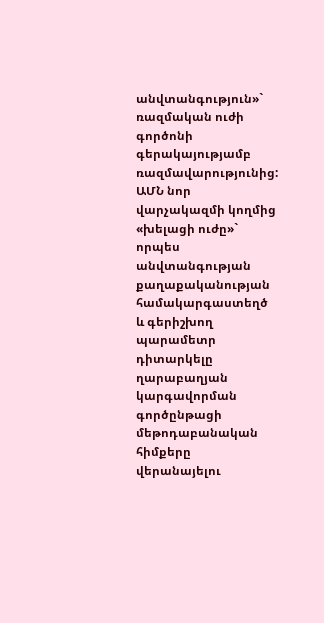անվտանգություն»` ռազմական ուժի գործոնի գերակայությամբ ռազմավարությունից: ԱՄՆ նոր վարչակազմի կողմից «խելացի ուժը»` որպես անվտանգության քաղաքականության համակարգաստեղծ և գերիշխող պարամետր դիտարկելը ղարաբաղյան կարգավորման գործընթացի մեթոդաբանական հիմքերը վերանայելու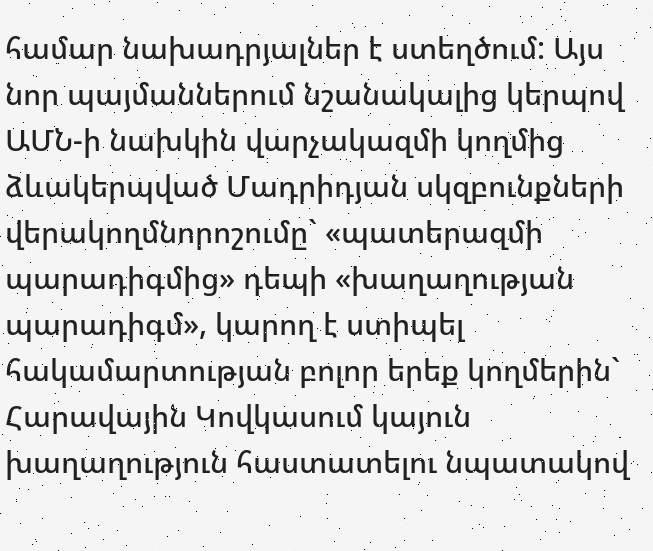համար նախադրյալներ է ստեղծում: Այս նոր պայմաններում նշանակալից կերպով ԱՄՆ-ի նախկին վարչակազմի կողմից ձևակերպված Մադրիդյան սկզբունքների վերակողմնորոշումը` «պատերազմի պարադիգմից» դեպի «խաղաղության պարադիգմ», կարող է ստիպել հակամարտության բոլոր երեք կողմերին` Հարավային Կովկասում կայուն խաղաղություն հաստատելու նպատակով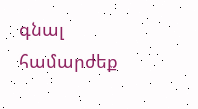գնալ համարժեք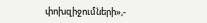փոխզիջումների»,-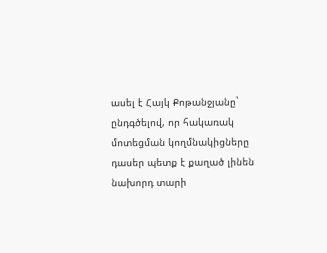ասել է Հայկ Քոթանջյանը` ընդգծելով, որ հակառակ մոտեցման կողմնակիցները դասեր պետք է քաղած լինեն նախորդ տարի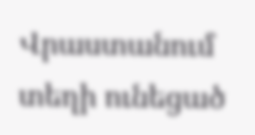Վրաստանում տեղի ունեցած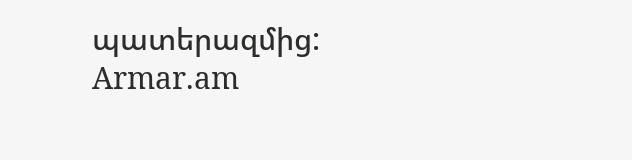պատերազմից:
Armar.am